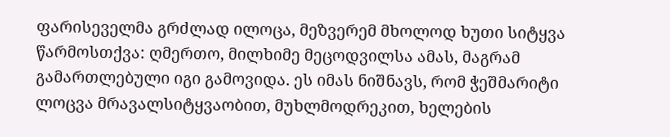ფარისეველმა გრძლად ილოცა, მეზვერემ მხოლოდ ხუთი სიტყვა წარმოსთქვა: ღმერთო, მილხიმე მეცოდვილსა ამას, მაგრამ გამართლებული იგი გამოვიდა. ეს იმას ნიშნავს, რომ ჭეშმარიტი ლოცვა მრავალსიტყვაობით, მუხლმოდრეკით, ხელების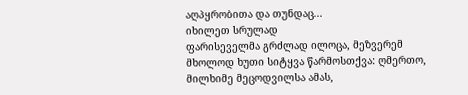აღპყრობითა და თუნდაც...
იხილეთ სრულად
ფარისეველმა გრძლად ილოცა, მეზვერემ მხოლოდ ხუთი სიტყვა წარმოსთქვა: ღმერთო, მილხიმე მეცოდვილსა ამას,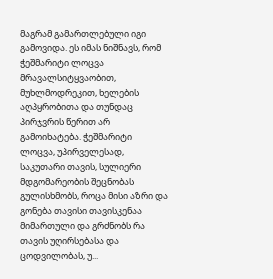მაგრამ გამართლებული იგი გამოვიდა. ეს იმას ნიშნავს, რომ ჭეშმარიტი ლოცვა მრავალსიტყვაობით, მუხლმოდრეკით, ხელების აღპყრობითა და თუნდაც პირჯვრის წერით არ გამოიხატება. ჭეშმარიტი ლოცვა, უპირველესად, საკუთარი თავის, სულიერი მდგომარეობის შეცნობას გულისხმობს, როცა მისი აზრი და გონება თავისი თავისკენაა მიმართული და გრძნობს რა თავის უღირსებასა და ცოდვილობას, უ...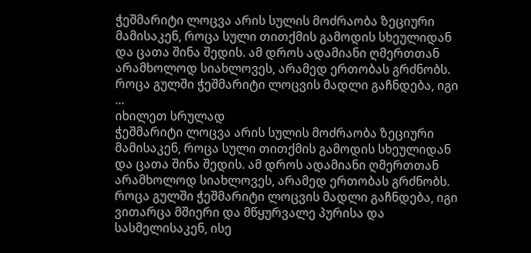ჭეშმარიტი ლოცვა არის სულის მოძრაობა ზეციური მამისაკენ, როცა სული თითქმის გამოდის სხეულიდან და ცათა შინა შედის. ამ დროს ადამიანი ღმერთთან არამხოლოდ სიახლოვეს, არამედ ერთობას გრძნობს. როცა გულში ჭეშმარიტი ლოცვის მადლი გაჩნდება, იგი ...
იხილეთ სრულად
ჭეშმარიტი ლოცვა არის სულის მოძრაობა ზეციური მამისაკენ, როცა სული თითქმის გამოდის სხეულიდან და ცათა შინა შედის. ამ დროს ადამიანი ღმერთთან არამხოლოდ სიახლოვეს, არამედ ერთობას გრძნობს. როცა გულში ჭეშმარიტი ლოცვის მადლი გაჩნდება, იგი ვითარცა მშიერი და მწყურვალე პურისა და სასმელისაკენ, ისე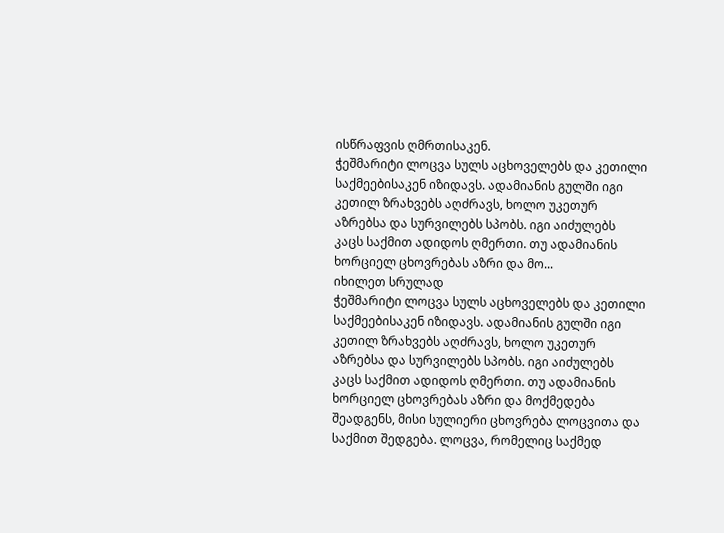ისწრაფვის ღმრთისაკენ.
ჭეშმარიტი ლოცვა სულს აცხოველებს და კეთილი საქმეებისაკენ იზიდავს. ადამიანის გულში იგი კეთილ ზრახვებს აღძრავს, ხოლო უკეთურ აზრებსა და სურვილებს სპობს. იგი აიძულებს კაცს საქმით ადიდოს ღმერთი. თუ ადამიანის ხორციელ ცხოვრებას აზრი და მო...
იხილეთ სრულად
ჭეშმარიტი ლოცვა სულს აცხოველებს და კეთილი საქმეებისაკენ იზიდავს. ადამიანის გულში იგი კეთილ ზრახვებს აღძრავს, ხოლო უკეთურ აზრებსა და სურვილებს სპობს. იგი აიძულებს კაცს საქმით ადიდოს ღმერთი. თუ ადამიანის ხორციელ ცხოვრებას აზრი და მოქმედება შეადგენს, მისი სულიერი ცხოვრება ლოცვითა და საქმით შედგება. ლოცვა, რომელიც საქმედ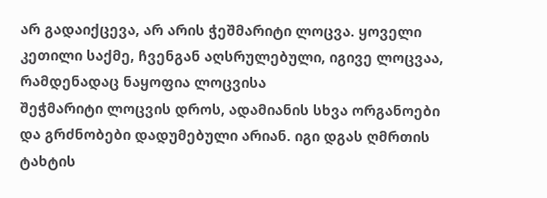არ გადაიქცევა, არ არის ჭეშმარიტი ლოცვა. ყოველი კეთილი საქმე, ჩვენგან აღსრულებული, იგივე ლოცვაა, რამდენადაც ნაყოფია ლოცვისა
შეჭმარიტი ლოცვის დროს, ადამიანის სხვა ორგანოები და გრძნობები დადუმებული არიან. იგი დგას ღმრთის ტახტის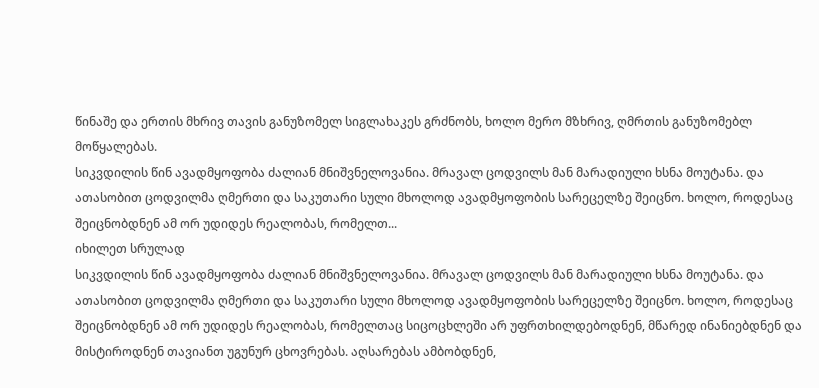წინაშე და ერთის მხრივ თავის განუზომელ სიგლახაკეს გრძნობს, ხოლო მერო მზხრივ, ღმრთის განუზომებლ მოწყალებას.
სიკვდილის წინ ავადმყოფობა ძალიან მნიშვნელოვანია. მრავალ ცოდვილს მან მარადიული ხსნა მოუტანა. და ათასობით ცოდვილმა ღმერთი და საკუთარი სული მხოლოდ ავადმყოფობის სარეცელზე შეიცნო. ხოლო, როდესაც შეიცნობდნენ ამ ორ უდიდეს რეალობას, რომელთ...
იხილეთ სრულად
სიკვდილის წინ ავადმყოფობა ძალიან მნიშვნელოვანია. მრავალ ცოდვილს მან მარადიული ხსნა მოუტანა. და ათასობით ცოდვილმა ღმერთი და საკუთარი სული მხოლოდ ავადმყოფობის სარეცელზე შეიცნო. ხოლო, როდესაც შეიცნობდნენ ამ ორ უდიდეს რეალობას, რომელთაც სიცოცხლეში არ უფრთხილდებოდნენ, მწარედ ინანიებდნენ და მისტიროდნენ თავიანთ უგუნურ ცხოვრებას. აღსარებას ამბობდნენ,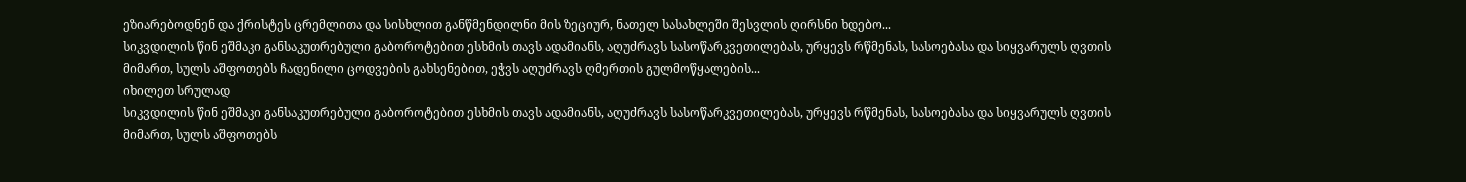ეზიარებოდნენ და ქრისტეს ცრემლითა და სისხლით განწმენდილნი მის ზეციურ, ნათელ სასახლეში შესვლის ღირსნი ხდებო...
სიკვდილის წინ ეშმაკი განსაკუთრებული გაბოროტებით ესხმის თავს ადამიანს, აღუძრავს სასოწარკვეთილებას, ურყევს რწმენას, სასოებასა და სიყვარულს ღვთის მიმართ, სულს აშფოთებს ჩადენილი ცოდვების გახსენებით, ეჭვს აღუძრავს ღმერთის გულმოწყალების...
იხილეთ სრულად
სიკვდილის წინ ეშმაკი განსაკუთრებული გაბოროტებით ესხმის თავს ადამიანს, აღუძრავს სასოწარკვეთილებას, ურყევს რწმენას, სასოებასა და სიყვარულს ღვთის მიმართ, სულს აშფოთებს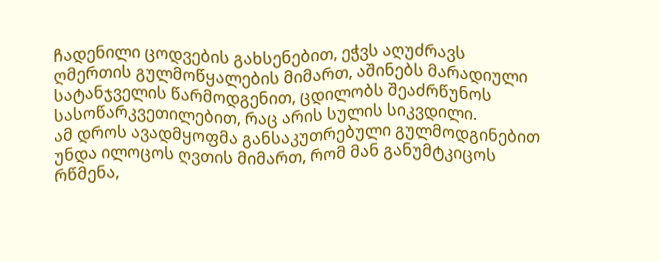ჩადენილი ცოდვების გახსენებით, ეჭვს აღუძრავს ღმერთის გულმოწყალების მიმართ, აშინებს მარადიული სატანჯველის წარმოდგენით, ცდილობს შეაძრწუნოს სასოწარკვეთილებით, რაც არის სულის სიკვდილი.
ამ დროს ავადმყოფმა განსაკუთრებული გულმოდგინებით უნდა ილოცოს ღვთის მიმართ, რომ მან განუმტკიცოს რწმენა,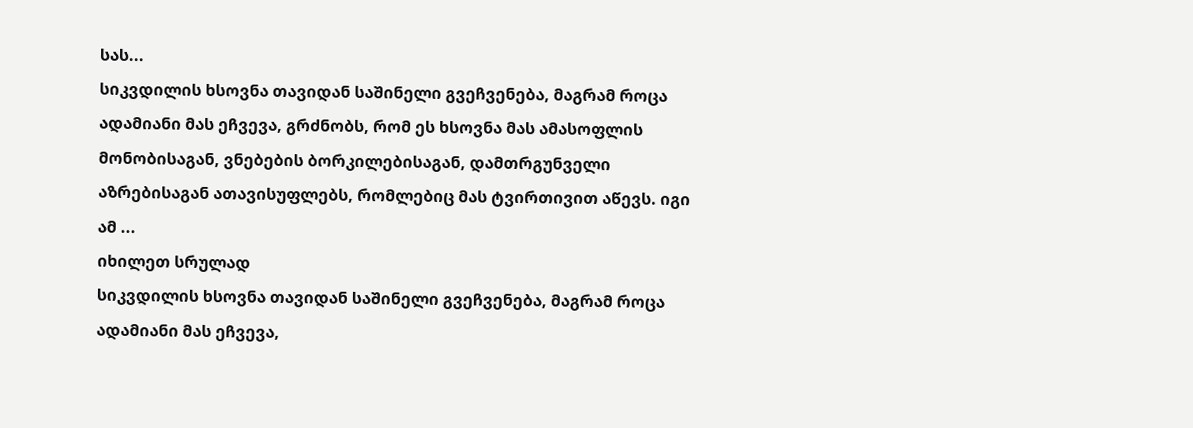სას...
სიკვდილის ხსოვნა თავიდან საშინელი გვეჩვენება, მაგრამ როცა ადამიანი მას ეჩვევა, გრძნობს, რომ ეს ხსოვნა მას ამასოფლის მონობისაგან, ვნებების ბორკილებისაგან, დამთრგუნველი აზრებისაგან ათავისუფლებს, რომლებიც მას ტვირთივით აწევს. იგი ამ ...
იხილეთ სრულად
სიკვდილის ხსოვნა თავიდან საშინელი გვეჩვენება, მაგრამ როცა ადამიანი მას ეჩვევა,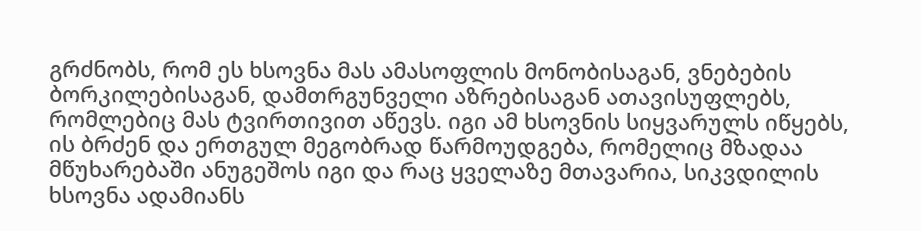გრძნობს, რომ ეს ხსოვნა მას ამასოფლის მონობისაგან, ვნებების ბორკილებისაგან, დამთრგუნველი აზრებისაგან ათავისუფლებს, რომლებიც მას ტვირთივით აწევს. იგი ამ ხსოვნის სიყვარულს იწყებს, ის ბრძენ და ერთგულ მეგობრად წარმოუდგება, რომელიც მზადაა მწუხარებაში ანუგეშოს იგი და რაც ყველაზე მთავარია, სიკვდილის ხსოვნა ადამიანს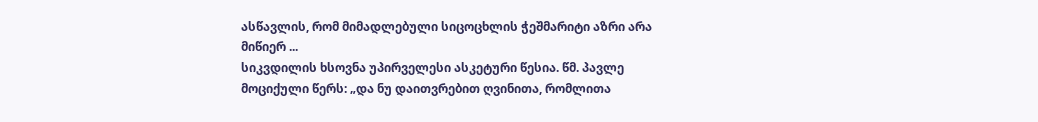ასწავლის, რომ მიმადლებული სიცოცხლის ჭეშმარიტი აზრი არა მიწიერ ...
სიკვდილის ხსოვნა უპირველესი ასკეტური წესია. წმ. პავლე მოციქული წერს: „და ნუ დაითვრებით ღვინითა, რომლითა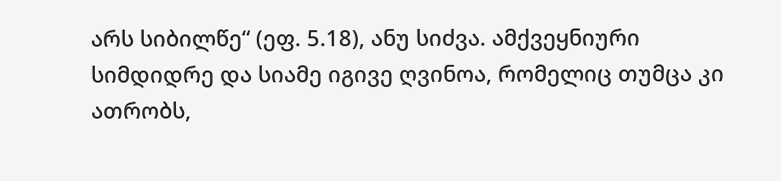არს სიბილწე“ (ეფ. 5.18), ანუ სიძვა. ამქვეყნიური სიმდიდრე და სიამე იგივე ღვინოა, რომელიც თუმცა კი ათრობს,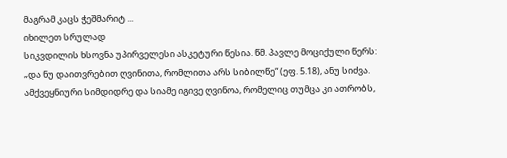მაგრამ კაცს ჭეშმარიტ ...
იხილეთ სრულად
სიკვდილის ხსოვნა უპირველესი ასკეტური წესია. წმ. პავლე მოციქული წერს: „და ნუ დაითვრებით ღვინითა, რომლითა არს სიბილწე“ (ეფ. 5.18), ანუ სიძვა. ამქვეყნიური სიმდიდრე და სიამე იგივე ღვინოა, რომელიც თუმცა კი ათრობს,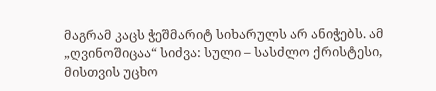მაგრამ კაცს ჭეშმარიტ სიხარულს არ ანიჭებს. ამ „ღვინოშიცაა“ სიძვა: სული – სასძლო ქრისტესი, მისთვის უცხო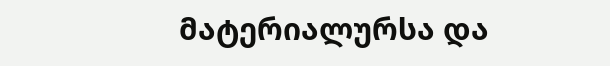მატერიალურსა და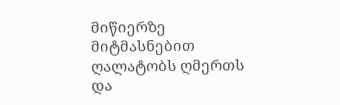მიწიერზე მიტმასნებით ღალატობს ღმერთს და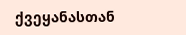ქვეყანასთან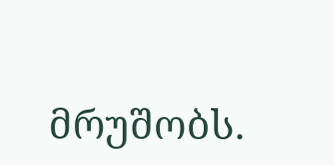მრუშობს.